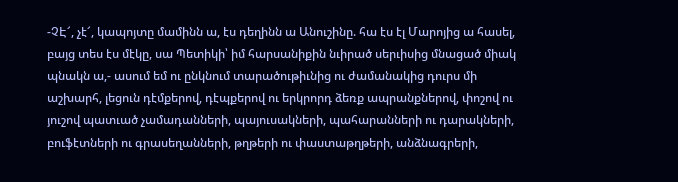-ՉԷ՜, չէ՜, կապոյտը մամինն ա, էս դեղինն ա Անուշինը. հա էս էլ Մարոյից ա հասել, բայց տես էս մէկը, սա Պետիկի՝ իմ հարսանիքին նւիրած սերւիսից մնացած միակ պնակն ա,- ասում եմ ու ընկնում տարածութիւնից ու ժամանակից դուրս մի աշխարհ, լեցուն դէմքերով, դէպքերով ու երկրորդ ձեռք ապրանքներով, փոշով ու յուշով պատւած չամադանների, պայուսակների, պահարանների ու դարակների, բուֆէտների ու գրասեղանների, թղթերի ու փաստաթղթերի, անձնագրերի,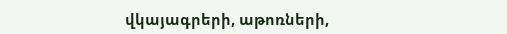վկայագրերի, աթոռների,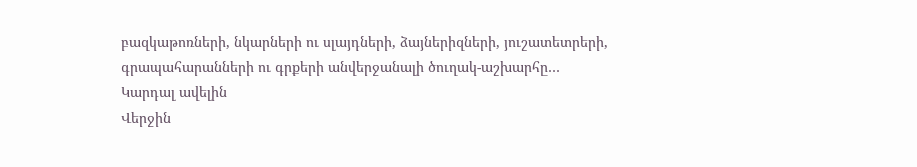բազկաթոռների, նկարների ու սլայդների, ձայներիզների, յուշատետրերի, գրապահարանների ու գրքերի անվերջանալի ծուղակ-աշխարհը…
Կարդալ ավելին
Վերջին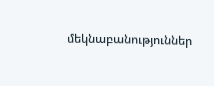մեկնաբանություններ